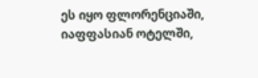ეს იყო ფლორენციაში, იაფფასიან ოტელში,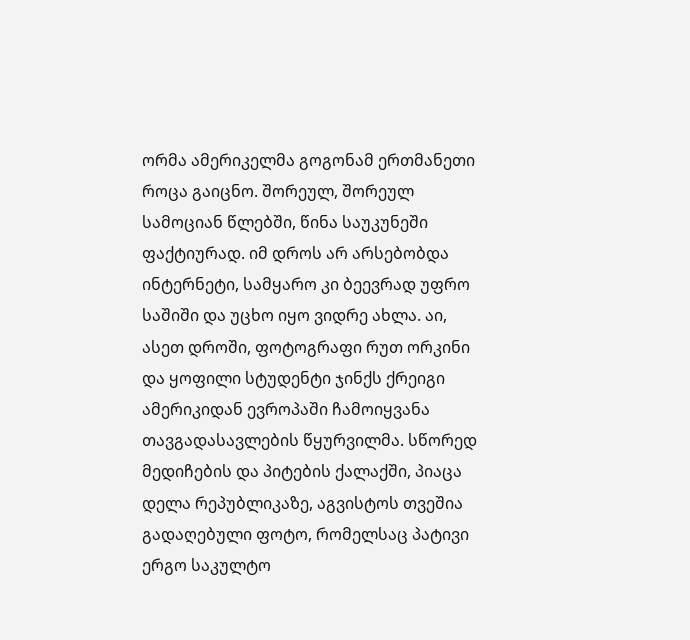ორმა ამერიკელმა გოგონამ ერთმანეთი როცა გაიცნო. შორეულ, შორეულ სამოციან წლებში, წინა საუკუნეში ფაქტიურად. იმ დროს არ არსებობდა ინტერნეტი, სამყარო კი ბეევრად უფრო საშიში და უცხო იყო ვიდრე ახლა. აი, ასეთ დროში, ფოტოგრაფი რუთ ორკინი და ყოფილი სტუდენტი ჯინქს ქრეიგი ამერიკიდან ევროპაში ჩამოიყვანა თავგადასავლების წყურვილმა. სწორედ მედიჩების და პიტების ქალაქში, პიაცა დელა რეპუბლიკაზე, აგვისტოს თვეშია გადაღებული ფოტო, რომელსაც პატივი ერგო საკულტო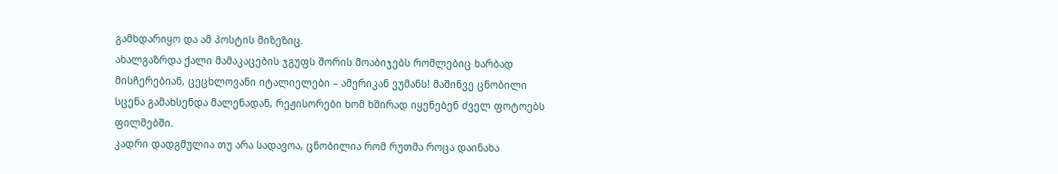გამხდარიყო და ამ პოსტის მიზეზიც.
ახალგაზრდა ქალი მამაკაცების ჯგუფს შორის მოაბიჯებს რომლებიც ხარბად მისჩერებიან, ცეცხლოვანი იტალიელები – ამერიკან ვუმანს! მაშინვე ცნობილი სცენა გამახსენდა მალენადან, რეჟისორები ხომ ხშირად იყენებენ ძველ ფოტოებს ფილმებში.
კადრი დადგმულია თუ არა სადავოა, ცნობილია რომ რუთმა როცა დაინახა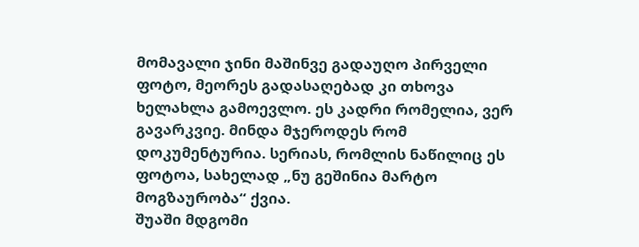მომავალი ჯინი მაშინვე გადაუღო პირველი ფოტო, მეორეს გადასაღებად კი თხოვა ხელახლა გამოევლო. ეს კადრი რომელია, ვერ გავარკვიე. მინდა მჯეროდეს რომ დოკუმენტურია. სერიას, რომლის ნაწილიც ეს ფოტოა, სახელად „ნუ გეშინია მარტო მოგზაურობა“ ქვია.
შუაში მდგომი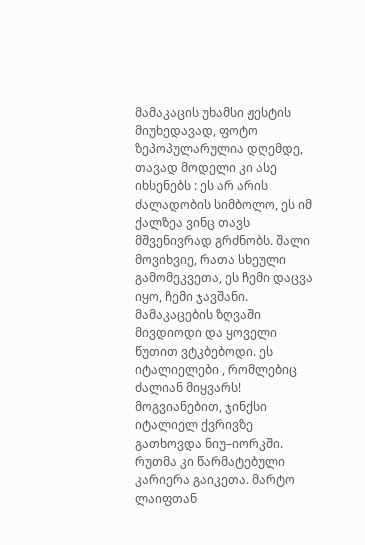მამაკაცის უხამსი ჟესტის მიუხედავად, ფოტო ზეპოპულარულია დღემდე, თავად მოდელი კი ასე იხსენებს : ეს არ არის ძალადობის სიმბოლო, ეს იმ ქალზეა ვინც თავს მშვენივრად გრძნობს. შალი მოვიხვიე, რათა სხეული გამომეკვეთა, ეს ჩემი დაცვა იყო, ჩემი ჯავშანი. მამაკაცების ზღვაში მივდიოდი და ყოველი წუთით ვტკბებოდი. ეს იტალიელები , რომლებიც ძალიან მიყვარს!
მოგვიანებით, ჯინქსი იტალიელ ქვრივზე გათხოვდა ნიუ–იორკში. რუთმა კი წარმატებული კარიერა გაიკეთა. მარტო ლაიფთან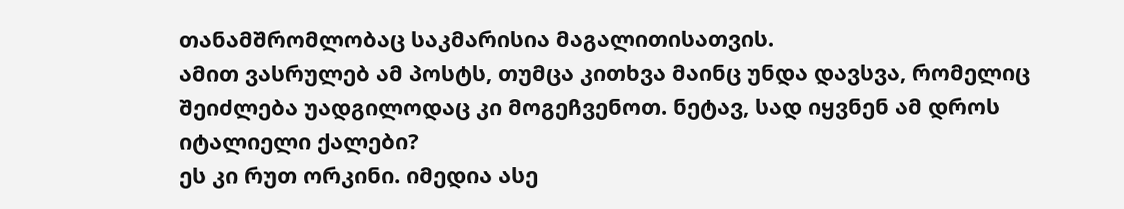თანამშრომლობაც საკმარისია მაგალითისათვის.
ამით ვასრულებ ამ პოსტს, თუმცა კითხვა მაინც უნდა დავსვა, რომელიც შეიძლება უადგილოდაც კი მოგეჩვენოთ. ნეტავ, სად იყვნენ ამ დროს იტალიელი ქალები?
ეს კი რუთ ორკინი. იმედია ასე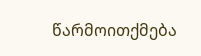წარმოითქმება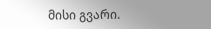მისი გვარი.